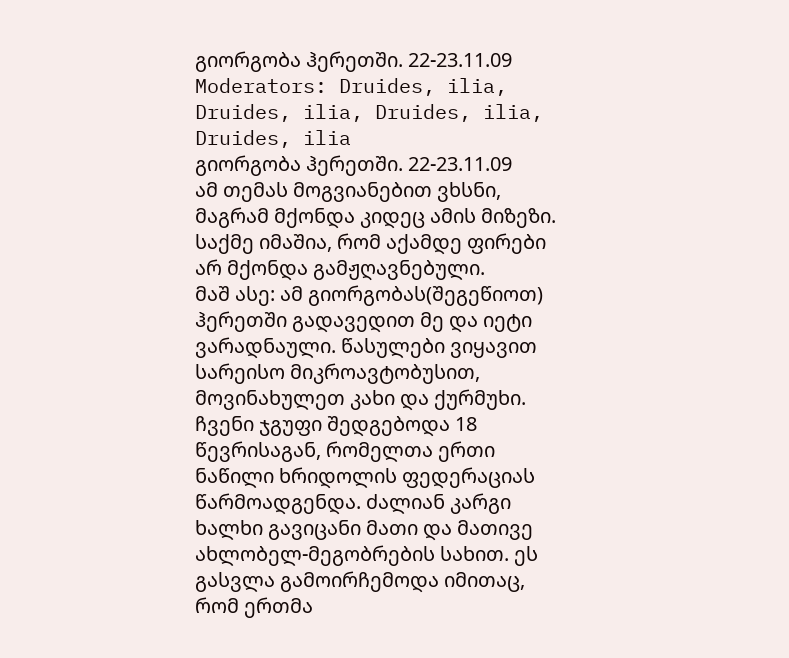გიორგობა ჰერეთში. 22-23.11.09
Moderators: Druides, ilia, Druides, ilia, Druides, ilia, Druides, ilia
გიორგობა ჰერეთში. 22-23.11.09
ამ თემას მოგვიანებით ვხსნი, მაგრამ მქონდა კიდეც ამის მიზეზი. საქმე იმაშია, რომ აქამდე ფირები არ მქონდა გამჟღავნებული.
მაშ ასე: ამ გიორგობას(შეგეწიოთ) ჰერეთში გადავედით მე და იეტი ვარადნაული. წასულები ვიყავით სარეისო მიკროავტობუსით, მოვინახულეთ კახი და ქურმუხი. ჩვენი ჯგუფი შედგებოდა 18 წევრისაგან, რომელთა ერთი ნაწილი ხრიდოლის ფედერაციას წარმოადგენდა. ძალიან კარგი ხალხი გავიცანი მათი და მათივე ახლობელ-მეგობრების სახით. ეს გასვლა გამოირჩემოდა იმითაც, რომ ერთმა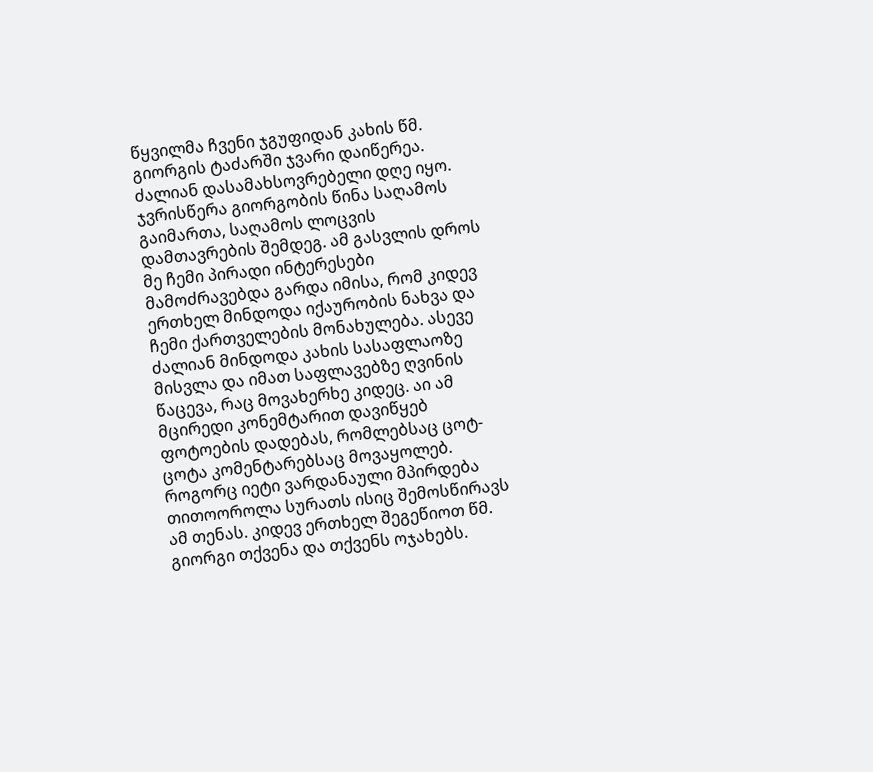წყვილმა ჩვენი ჯგუფიდან კახის წმ. გიორგის ტაძარში ჯვარი დაიწერეა. ძალიან დასამახსოვრებელი დღე იყო. ჯვრისწერა გიორგობის წინა საღამოს გაიმართა, საღამოს ლოცვის დამთავრების შემდეგ. ამ გასვლის დროს მე ჩემი პირადი ინტერესები მამოძრავებდა გარდა იმისა, რომ კიდევ ერთხელ მინდოდა იქაურობის ნახვა და ჩემი ქართველების მონახულება. ასევე ძალიან მინდოდა კახის სასაფლაოზე მისვლა და იმათ საფლავებზე ღვინის წაცევა, რაც მოვახერხე კიდეც. აი ამ მცირედი კონემტარით დავიწყებ ფოტოების დადებას, რომლებსაც ცოტ-ცოტა კომენტარებსაც მოვაყოლებ. როგორც იეტი ვარდანაული მპირდება თითოოროლა სურათს ისიც შემოსწირავს ამ თენას. კიდევ ერთხელ შეგეწიოთ წმ. გიორგი თქვენა და თქვენს ოჯახებს.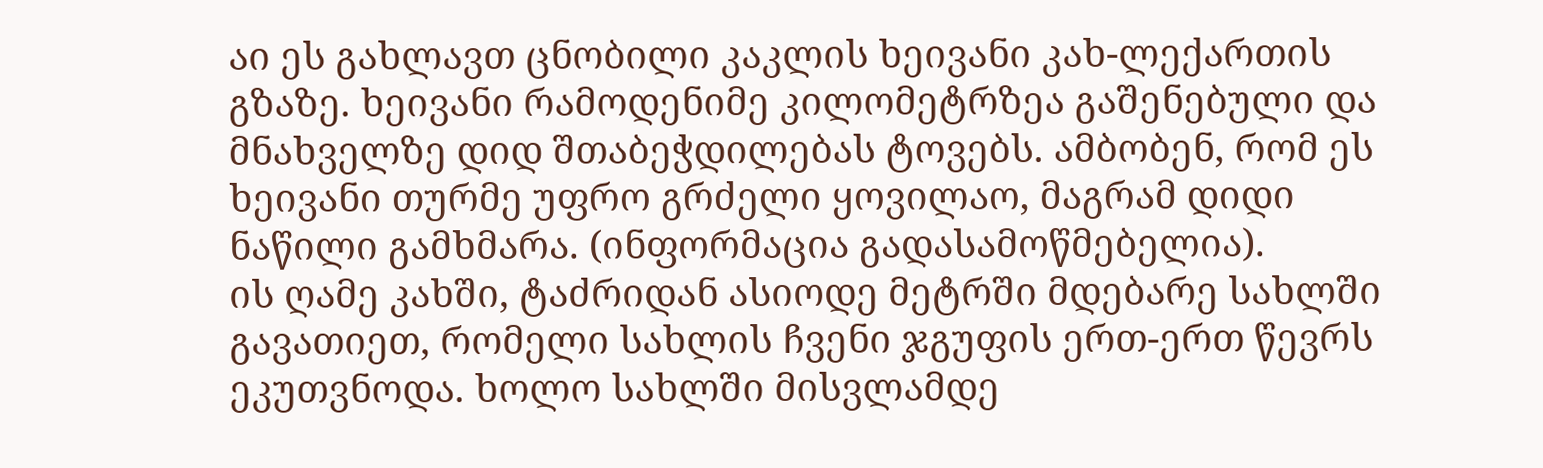აი ეს გახლავთ ცნობილი კაკლის ხეივანი კახ-ლექართის გზაზე. ხეივანი რამოდენიმე კილომეტრზეა გაშენებული და მნახველზე დიდ შთაბეჭდილებას ტოვებს. ამბობენ, რომ ეს ხეივანი თურმე უფრო გრძელი ყოვილაო, მაგრამ დიდი ნაწილი გამხმარა. (ინფორმაცია გადასამოწმებელია).
ის ღამე კახში, ტაძრიდან ასიოდე მეტრში მდებარე სახლში გავათიეთ, რომელი სახლის ჩვენი ჯგუფის ერთ-ერთ წევრს ეკუთვნოდა. ხოლო სახლში მისვლამდე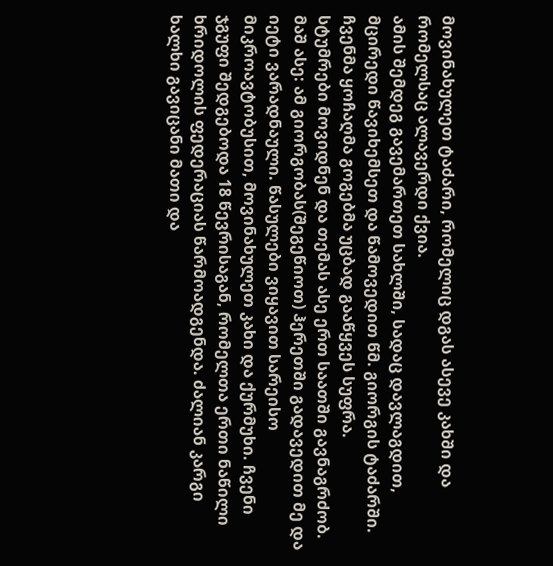მოვინახულეთ ტაძარი, რომელიც დგას ასევე კახში და რომელსაც ალავერდი ქვია.
ამის შემდეგ გავემართეთ სახლში, სადაც დავლაგდით, მცირედი წავიხემსეთ და წამოვედით წმ. გიორგის ტაძარში.
ჩვენმა ყოჩაღმა გოგებმა უცბად გააწყვეს სუფრა.
სტუმრები მოვიდნენ და თემას ასე ერთ საათში გავნაგრძობ.
მაშ ასე: ამ გიორგობას(შეგეწიოთ) ჰერეთში გადავედით მე და იეტი ვარადნაული. წასულები ვიყავით სარეისო მიკროავტობუსით, მოვინახულეთ კახი და ქურმუხი. ჩვენი ჯგუფი შედგებოდა 18 წევრისაგან, რომელთა ერთი ნაწილი ხრიდოლის ფედერაციას წარმოადგენდა. ძალიან კარგი ხალხი გავიცანი მათი და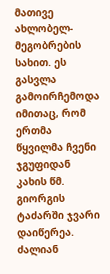მათივე ახლობელ-მეგობრების სახით. ეს გასვლა გამოირჩემოდა იმითაც, რომ ერთმა წყვილმა ჩვენი ჯგუფიდან კახის წმ. გიორგის ტაძარში ჯვარი დაიწერეა. ძალიან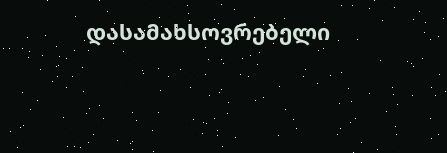დასამახსოვრებელი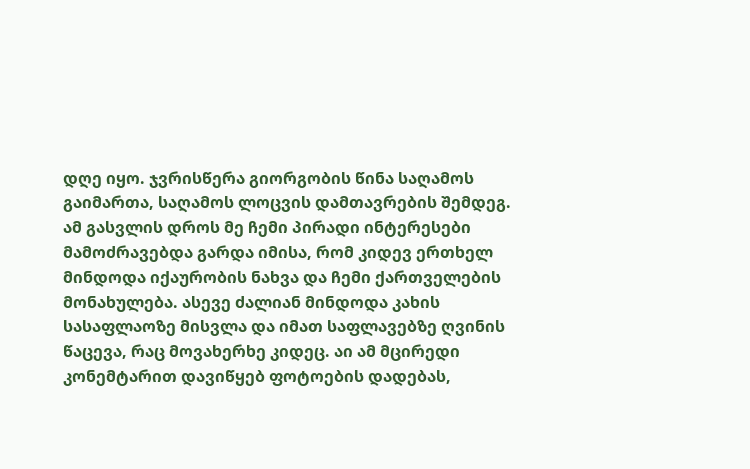დღე იყო. ჯვრისწერა გიორგობის წინა საღამოს გაიმართა, საღამოს ლოცვის დამთავრების შემდეგ. ამ გასვლის დროს მე ჩემი პირადი ინტერესები მამოძრავებდა გარდა იმისა, რომ კიდევ ერთხელ მინდოდა იქაურობის ნახვა და ჩემი ქართველების მონახულება. ასევე ძალიან მინდოდა კახის სასაფლაოზე მისვლა და იმათ საფლავებზე ღვინის წაცევა, რაც მოვახერხე კიდეც. აი ამ მცირედი კონემტარით დავიწყებ ფოტოების დადებას,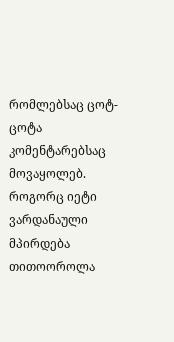რომლებსაც ცოტ-ცოტა კომენტარებსაც მოვაყოლებ. როგორც იეტი ვარდანაული მპირდება თითოოროლა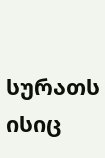სურათს ისიც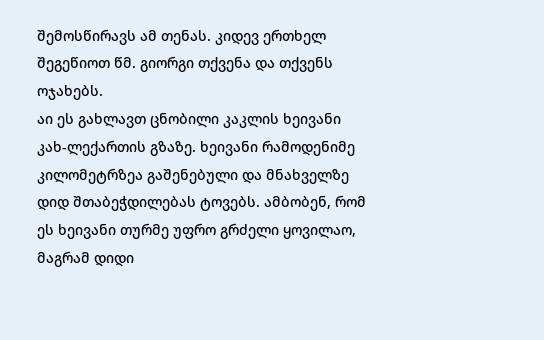შემოსწირავს ამ თენას. კიდევ ერთხელ შეგეწიოთ წმ. გიორგი თქვენა და თქვენს ოჯახებს.
აი ეს გახლავთ ცნობილი კაკლის ხეივანი კახ-ლექართის გზაზე. ხეივანი რამოდენიმე კილომეტრზეა გაშენებული და მნახველზე დიდ შთაბეჭდილებას ტოვებს. ამბობენ, რომ ეს ხეივანი თურმე უფრო გრძელი ყოვილაო, მაგრამ დიდი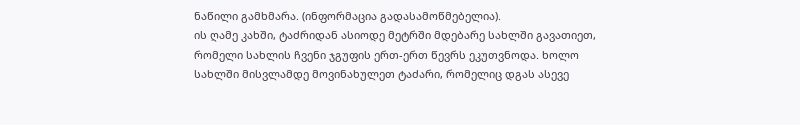ნაწილი გამხმარა. (ინფორმაცია გადასამოწმებელია).
ის ღამე კახში, ტაძრიდან ასიოდე მეტრში მდებარე სახლში გავათიეთ, რომელი სახლის ჩვენი ჯგუფის ერთ-ერთ წევრს ეკუთვნოდა. ხოლო სახლში მისვლამდე მოვინახულეთ ტაძარი, რომელიც დგას ასევე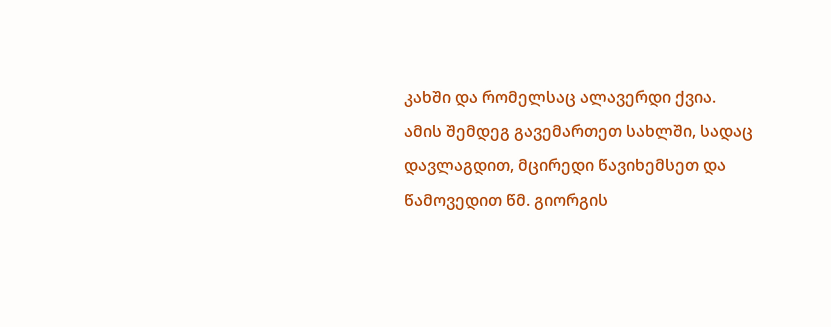კახში და რომელსაც ალავერდი ქვია.
ამის შემდეგ გავემართეთ სახლში, სადაც დავლაგდით, მცირედი წავიხემსეთ და წამოვედით წმ. გიორგის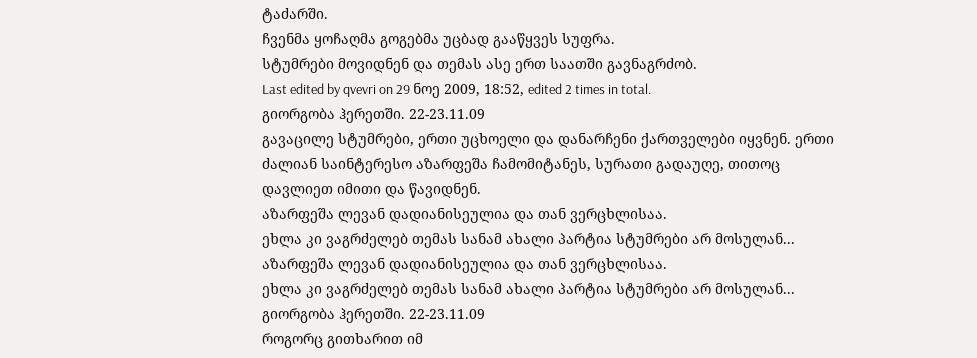ტაძარში.
ჩვენმა ყოჩაღმა გოგებმა უცბად გააწყვეს სუფრა.
სტუმრები მოვიდნენ და თემას ასე ერთ საათში გავნაგრძობ.
Last edited by qvevri on 29 ნოე 2009, 18:52, edited 2 times in total.
გიორგობა ჰერეთში. 22-23.11.09
გავაცილე სტუმრები, ერთი უცხოელი და დანარჩენი ქართველები იყვნენ. ერთი ძალიან საინტერესო აზარფეშა ჩამომიტანეს, სურათი გადაუღე, თითოც დავლიეთ იმითი და წავიდნენ.
აზარფეშა ლევან დადიანისეულია და თან ვერცხლისაა.
ეხლა კი ვაგრძელებ თემას სანამ ახალი პარტია სტუმრები არ მოსულან...
აზარფეშა ლევან დადიანისეულია და თან ვერცხლისაა.
ეხლა კი ვაგრძელებ თემას სანამ ახალი პარტია სტუმრები არ მოსულან...
გიორგობა ჰერეთში. 22-23.11.09
როგორც გითხარით იმ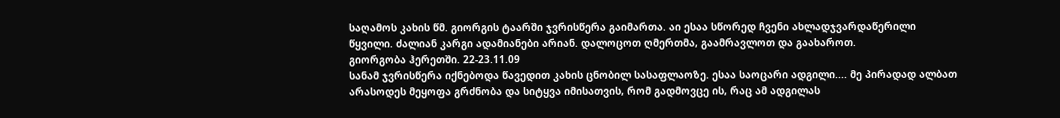საღამოს კახის წმ. გიორგის ტაარში ჯვრისწერა გაიმართა. აი ესაა სწორედ ჩვენი ახლადჯვარდაწერილი წყვილი. ძალიან კარგი ადამიანები არიან. დალოცოთ ღმერთმა, გაამრავლოთ და გაახაროთ.
გიორგობა ჰერეთში. 22-23.11.09
სანამ ჯვრისწერა იქნებოდა წავედით კახის ცნობილ სასაფლაოზე. ესაა საოცარი ადგილი.... მე პირადად ალბათ არასოდეს მეყოფა გრძნობა და სიტყვა იმისათვის, რომ გადმოვცე ის, რაც ამ ადგილას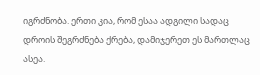იგრძნობა. ერთი კია, რომ ესაა ადგილი სადაც დროის შეგრძნება ქრება, დამიჯერეთ ეს მართლაც ასეა.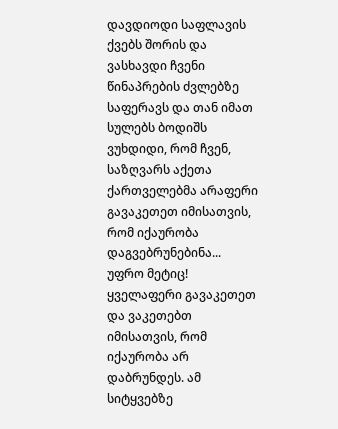დავდიოდი საფლავის ქვებს შორის და ვასხავდი ჩვენი წინაპრების ძვლებზე საფერავს და თან იმათ სულებს ბოდიშს ვუხდიდი, რომ ჩვენ, საზღვარს აქეთა ქართველებმა არაფერი გავაკეთეთ იმისათვის, რომ იქაურობა დაგვებრუნებინა... უფრო მეტიც! ყველაფერი გავაკეთეთ და ვაკეთებთ იმისათვის, რომ იქაურობა არ დაბრუნდეს. ამ სიტყვებზე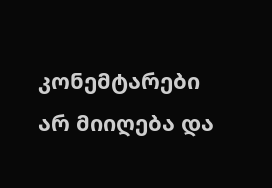კონემტარები არ მიიღება და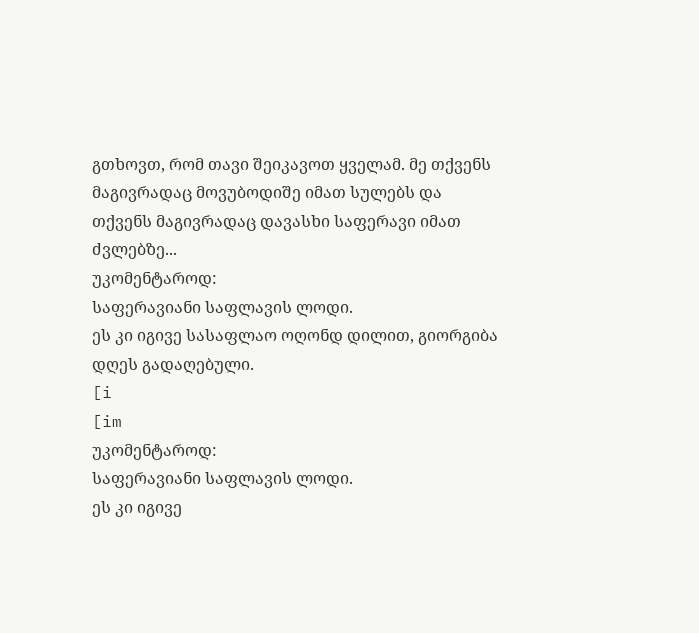გთხოვთ, რომ თავი შეიკავოთ ყველამ. მე თქვენს მაგივრადაც მოვუბოდიშე იმათ სულებს და თქვენს მაგივრადაც დავასხი საფერავი იმათ ძვლებზე...
უკომენტაროდ:
საფერავიანი საფლავის ლოდი.
ეს კი იგივე სასაფლაო ოღონდ დილით, გიორგიბა დღეს გადაღებული.
[i
[im
უკომენტაროდ:
საფერავიანი საფლავის ლოდი.
ეს კი იგივე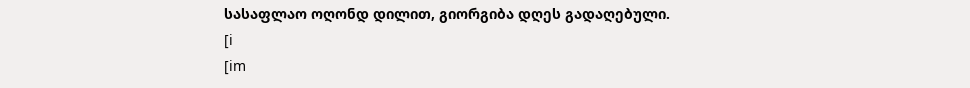სასაფლაო ოღონდ დილით, გიორგიბა დღეს გადაღებული.
[i
[im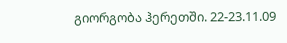გიორგობა ჰერეთში. 22-23.11.09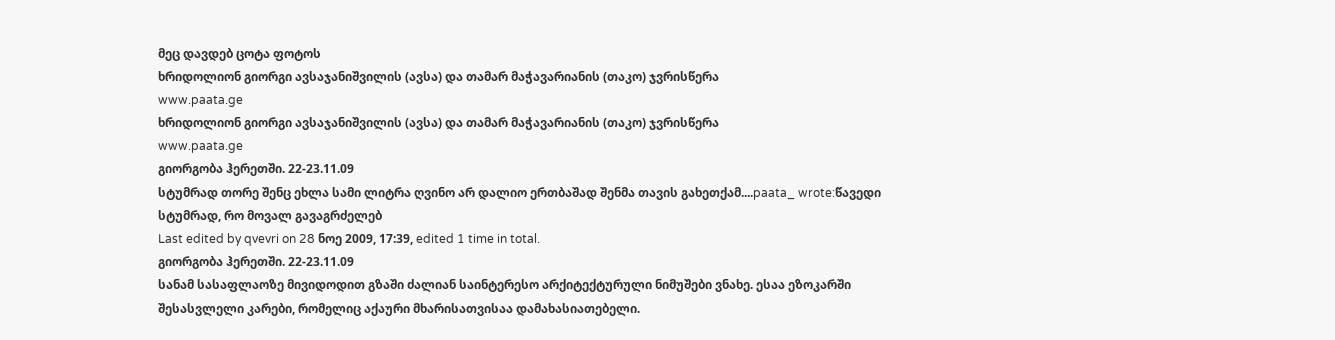მეც დავდებ ცოტა ფოტოს
ხრიდოლიონ გიორგი ავსაჯანიშვილის (ავსა) და თამარ მაჭავარიანის (თაკო) ჯვრისწერა
www.paata.ge
ხრიდოლიონ გიორგი ავსაჯანიშვილის (ავსა) და თამარ მაჭავარიანის (თაკო) ჯვრისწერა
www.paata.ge
გიორგობა ჰერეთში. 22-23.11.09
სტუმრად თორე შენც ეხლა სამი ლიტრა ღვინო არ დალიო ერთბაშად შენმა თავის გახეთქამ....paata_ wrote:წავედი სტუმრად, რო მოვალ გავაგრძელებ
Last edited by qvevri on 28 ნოე 2009, 17:39, edited 1 time in total.
გიორგობა ჰერეთში. 22-23.11.09
სანამ სასაფლაოზე მივიდოდით გზაში ძალიან საინტერესო არქიტექტურული ნიმუშები ვნახე. ესაა ეზოკარში შესასვლელი კარები, რომელიც აქაური მხარისათვისაა დამახასიათებელი.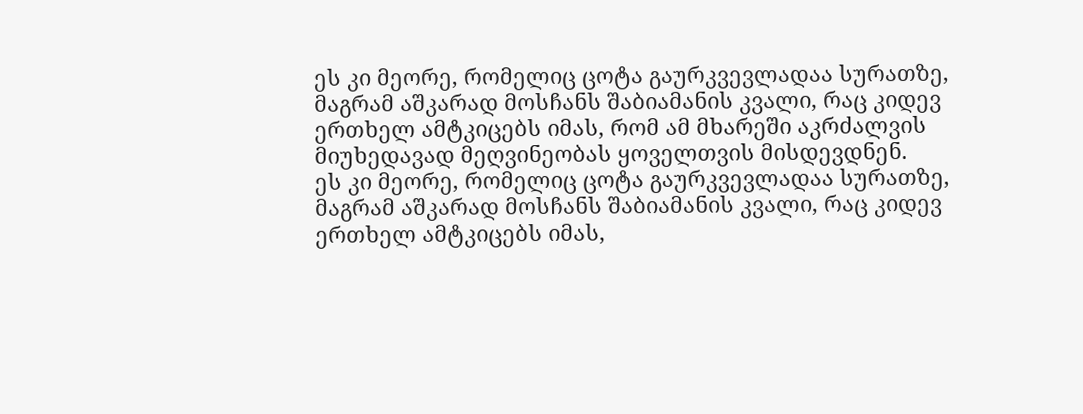ეს კი მეორე, რომელიც ცოტა გაურკვევლადაა სურათზე, მაგრამ აშკარად მოსჩანს შაბიამანის კვალი, რაც კიდევ ერთხელ ამტკიცებს იმას, რომ ამ მხარეში აკრძალვის მიუხედავად მეღვინეობას ყოველთვის მისდევდნენ.
ეს კი მეორე, რომელიც ცოტა გაურკვევლადაა სურათზე, მაგრამ აშკარად მოსჩანს შაბიამანის კვალი, რაც კიდევ ერთხელ ამტკიცებს იმას,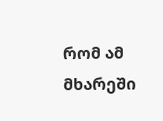რომ ამ მხარეში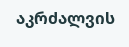აკრძალვის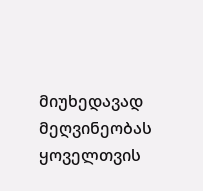მიუხედავად მეღვინეობას ყოველთვის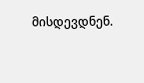მისდევდნენ.